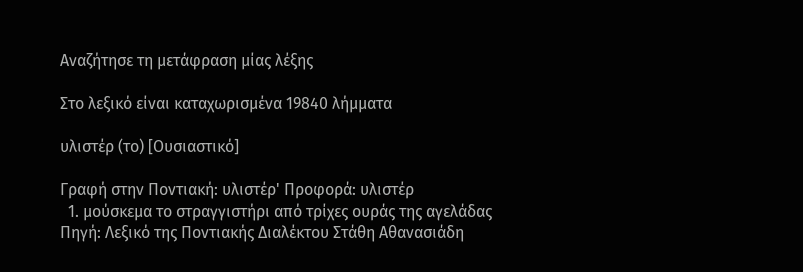Αναζήτησε τη μετάφραση μίας λέξης

Στο λεξικό είναι καταχωρισμένα 19840 λήμματα

υλιστέρ (το) [Ουσιαστικό]

Γραφή στην Ποντιακή: υλιστέρ' Προφορά: υλιστέρ
  1. μούσκεμα το στραγγιστήρι από τρίχες ουράς της αγελάδας Πηγή: Λεξικό της Ποντιακής Διαλέκτου Στάθη Αθανασιάδη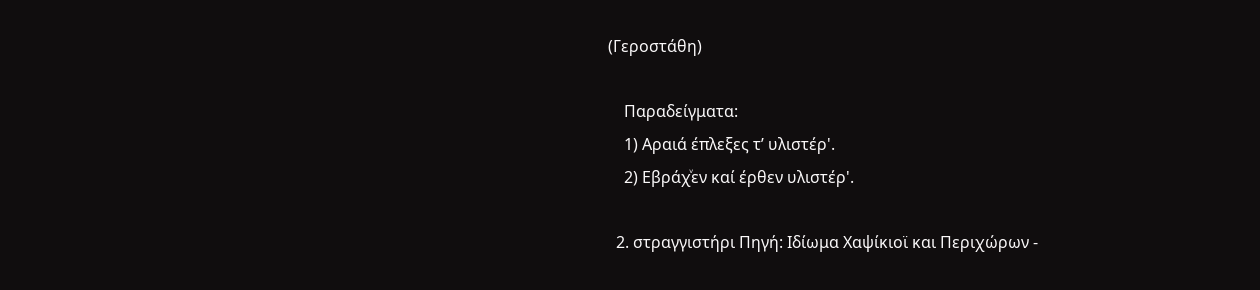(Γεροστάθη)

    Παραδείγματα:
    1) Αραιά έπλεξες τ’ υλιστέρ'.
    2) Εβράχͮεν καί έρθεν υλιστέρ'.

  2. στραγγιστήρι Πηγή: Ιδίωμα Χαψίκιοϊ και Περιχώρων -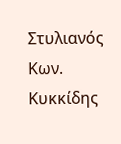Στυλιανός Κων. Κυκκίδης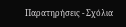Παρατηρήσεις - Σχόλια